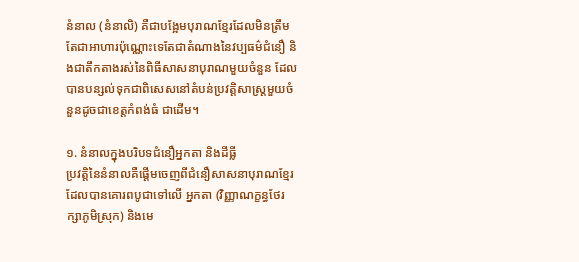នំនាល (នំនាលិ) គឺជាបង្អែមបុរាណខ្មែរដែលមិនត្រឹមតែជាអាហារប៉ុណ្ណោះទេតែជាតំណាងនៃវប្បធម៌ជំនឿ និងជាតឹកតាងរស់នៃពិធីសាសនាបុរាណមួយចំនួន ដែលបានបន្សល់ទុកជាពិសេសនៅតំបន់ប្រវត្តិសាស្ត្រមួយចំនួនដូចជាខេត្តកំពង់ធំ ជាដើម។

១. នំនាលក្នុងបរិបទជំនឿអ្នកតា និងដីធ្លី
ប្រវត្តិនៃនំនាលគឺផ្តើមចេញពីជំនឿសាសនាបុរាណខ្មែរ ដែលបានគោរពបូជាទៅលើ អ្នកតា (វិញ្ញាណក្ខន្ធថែរក្សាភូមិស្រុក) និងមេ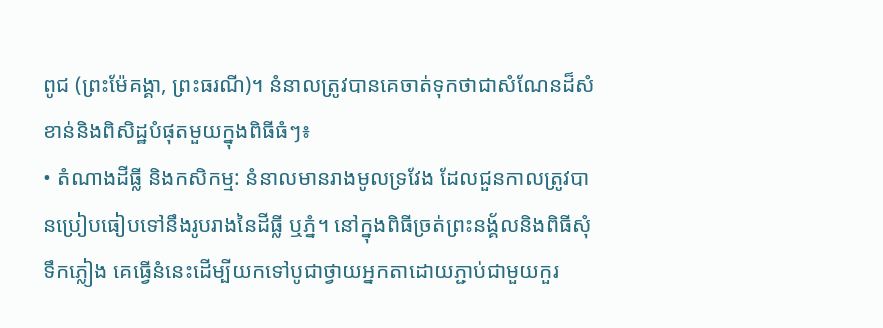ពូជ (ព្រះម៉ែគង្គា, ព្រះធរណី)។ នំនាលត្រូវបានគេចាត់ទុកថាជាសំណែនដ៏សំខាន់និងពិសិដ្ឋបំផុតមួយក្នុងពិធីធំៗ៖
• តំណាងដីធ្លី និងកសិកម្ម: នំនាលមានរាងមូលទ្រវែង ដែលជួនកាលត្រូវបានប្រៀបធៀបទៅនឹងរូបរាងនៃដីធ្លី ឬភ្នំ។ នៅក្នុងពិធីច្រត់ព្រះនង្គ័លនិងពិធីសុំទឹកភ្លៀង គេធ្វើនំនេះដើម្បីយកទៅបូជាថ្វាយអ្នកតាដោយភ្ជាប់ជាមួយកួរ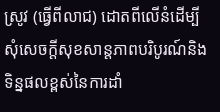ស្រូវ (ធ្វើពីលាជ) ដោតពីលើនំដើម្បីសុំសេចក្តីសុខសាន្តភាពបរិបូរណ៍និងទិន្នផលខ្ពស់នៃការដាំ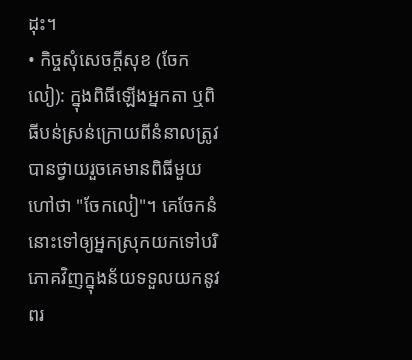ដុះ។
• កិច្ចសុំសេចក្តីសុខ (ចែកលៀ): ក្នុងពិធីឡើងអ្នកតា ឬពិធីបន់ស្រន់ក្រោយពីនំនាលត្រូវបានថ្វាយរួចគេមានពិធីមួយហៅថា "ចែកលៀ"។ គេចែកនំនោះទៅឲ្យអ្នកស្រុកយកទៅបរិភោគវិញក្នុងន័យទទួលយកនូវពរ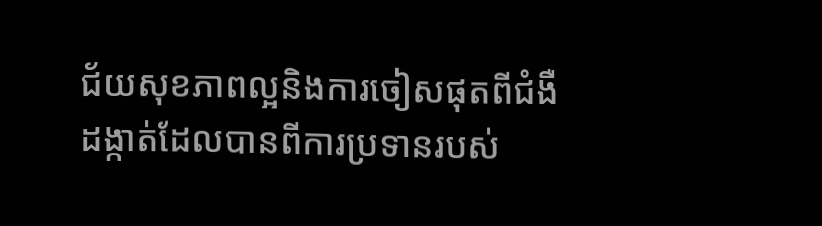ជ័យសុខភាពល្អនិងការចៀសផុតពីជំងឺដង្កាត់ដែលបានពីការប្រទានរបស់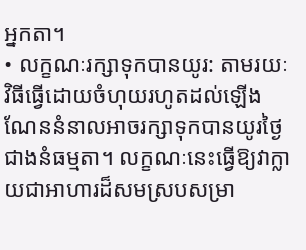អ្នកតា។
• លក្ខណៈរក្សាទុកបានយូរ: តាមរយៈវិធីធ្វើដោយចំហុយរហូតដល់ឡើងណែននំនាលអាចរក្សាទុកបានយូរថ្ងៃជាងនំធម្មតា។ លក្ខណៈនេះធ្វើឱ្យវាក្លាយជាអាហារដ៏សមស្របសម្រា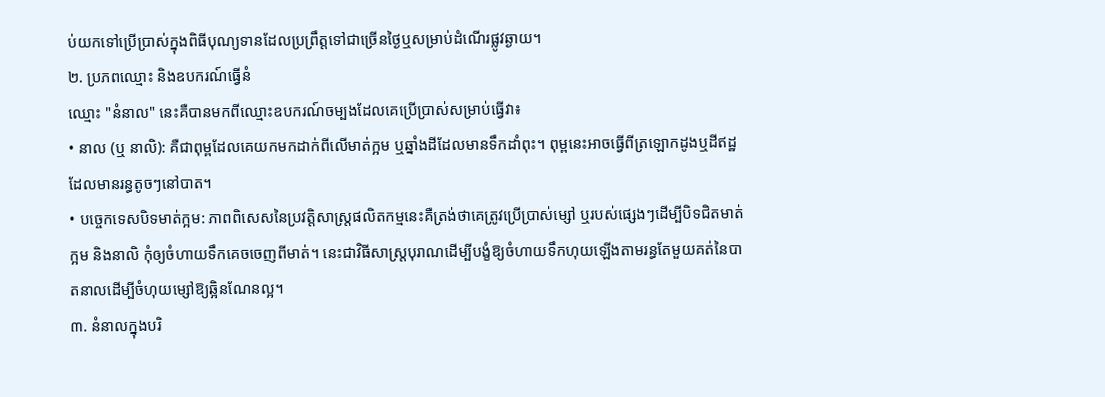ប់យកទៅប្រើប្រាស់ក្នុងពិធីបុណ្យទានដែលប្រព្រឹត្តទៅជាច្រើនថ្ងៃឬសម្រាប់ដំណើរផ្លូវឆ្ងាយ។
២. ប្រភពឈ្មោះ និងឧបករណ៍ធ្វើនំ
ឈ្មោះ "នំនាល" នេះគឺបានមកពីឈ្មោះឧបករណ៍ចម្បងដែលគេប្រើប្រាស់សម្រាប់ធ្វើវា៖
• នាល (ឬ នាលិ): គឺជាពុម្ពដែលគេយកមកដាក់ពីលើមាត់ក្អម ឬឆ្នាំងដីដែលមានទឹកដាំពុះ។ ពុម្ពនេះអាចធ្វើពីត្រឡោកដូងឬដីឥដ្ឋដែលមានរន្ធតូចៗនៅបាត។
• បច្ចេកទេសបិទមាត់ក្អម: ភាពពិសេសនៃប្រវត្តិសាស្ត្រផលិតកម្មនេះគឺត្រង់ថាគេត្រូវប្រើប្រាស់ម្សៅ ឬរបស់ផ្សេងៗដើម្បីបិទជិតមាត់ក្អម និងនាលិ កុំឲ្យចំហាយទឹកគេចចេញពីមាត់។ នេះជាវិធីសាស្ត្របុរាណដើម្បីបង្ខំឱ្យចំហាយទឹកហុយឡើងតាមរន្ធតែមួយគត់នៃបាតនាលដើម្បីចំហុយម្សៅឱ្យឆ្អិនណែនល្អ។
៣. នំនាលក្នុងបរិ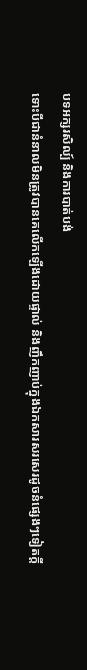បទអក្សរសិល្ប៍ និងការបាត់បង់
ទោះបីជានំនាលមិនត្រូវបានគេលើកឡើងដោយផ្ទាល់ និងញឹកញាប់ក្នុងឯកសារសរសេរដូចនំផ្សេងៗទៀតក្តី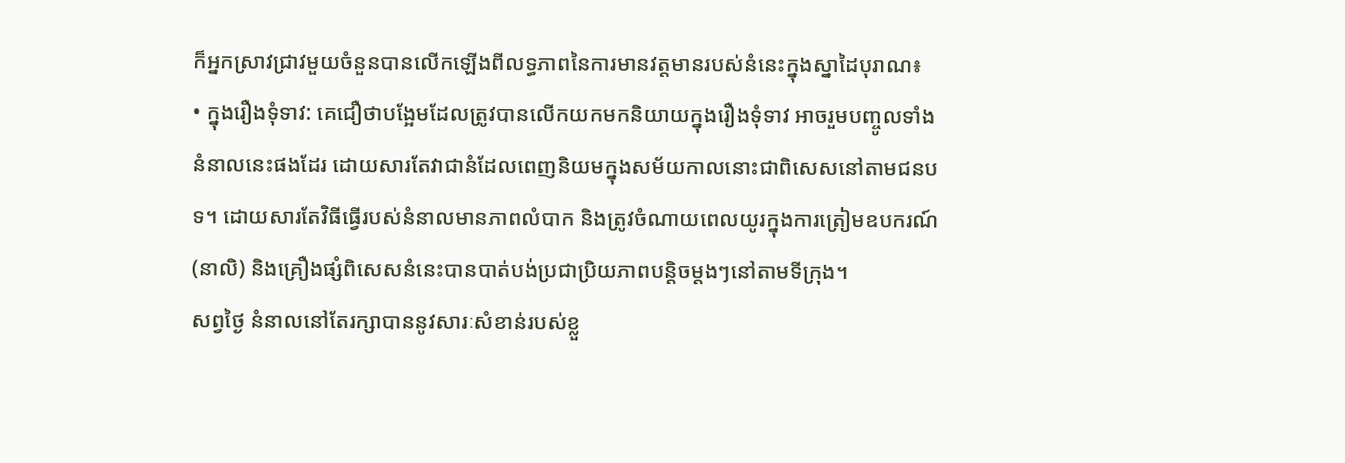ក៏អ្នកស្រាវជ្រាវមួយចំនួនបានលើកឡើងពីលទ្ធភាពនៃការមានវត្តមានរបស់នំនេះក្នុងស្នាដៃបុរាណ៖
• ក្នុងរឿងទុំទាវ: គេជឿថាបង្អែមដែលត្រូវបានលើកយកមកនិយាយក្នុងរឿងទុំទាវ អាចរួមបញ្ចូលទាំងនំនាលនេះផងដែរ ដោយសារតែវាជានំដែលពេញនិយមក្នុងសម័យកាលនោះជាពិសេសនៅតាមជនបទ។ ដោយសារតែវិធីធ្វើរបស់នំនាលមានភាពលំបាក និងត្រូវចំណាយពេលយូរក្នុងការត្រៀមឧបករណ៍ (នាលិ) និងគ្រឿងផ្សំពិសេសនំនេះបានបាត់បង់ប្រជាប្រិយភាពបន្តិចម្តងៗនៅតាមទីក្រុង។
សព្វថ្ងៃ នំនាលនៅតែរក្សាបាននូវសារៈសំខាន់របស់ខ្លួ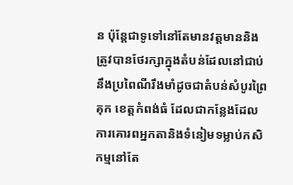ន ប៉ុន្តែជាទូទៅនៅតែមានវត្តមាននិងត្រូវបានថែរក្សាក្នុងតំបន់ដែលនៅជាប់នឹងប្រពៃណីរឹងមាំដូចជាតំបន់សំបូរព្រៃគុក ខេត្តកំពង់ធំ ដែលជាកន្លែងដែលការគោរពអ្នកតានិងទំនៀមទម្លាប់កសិកម្មនៅតែ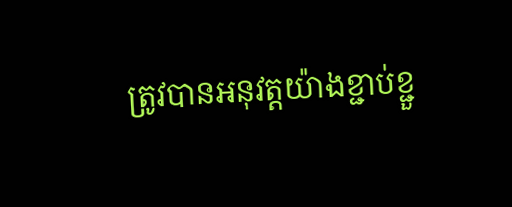ត្រូវបានអនុវត្តយ៉ាងខ្ជាប់ខ្ជួ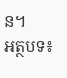ន។
អត្ថបទ៖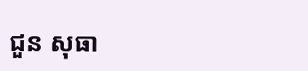ជួន សុធា